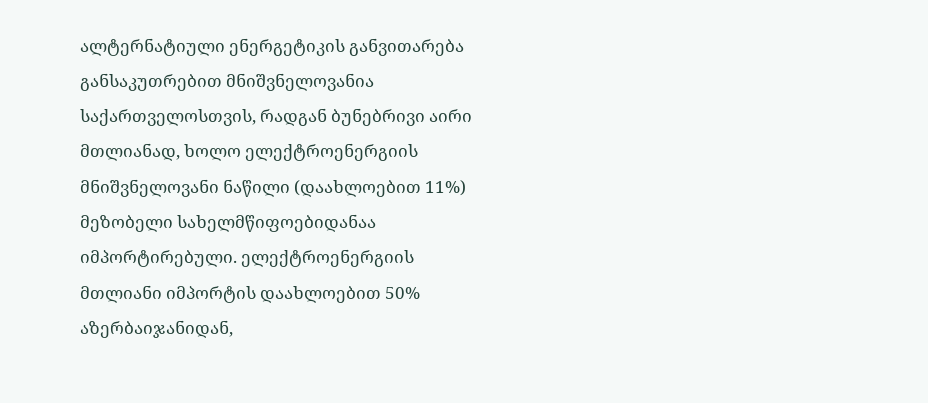ალტერნატიული ენერგეტიკის განვითარება განსაკუთრებით მნიშვნელოვანია საქართველოსთვის, რადგან ბუნებრივი აირი მთლიანად, ხოლო ელექტროენერგიის მნიშვნელოვანი ნაწილი (დაახლოებით 11%) მეზობელი სახელმწიფოებიდანაა იმპორტირებული. ელექტროენერგიის მთლიანი იმპორტის დაახლოებით 50% აზერბაიჯანიდან,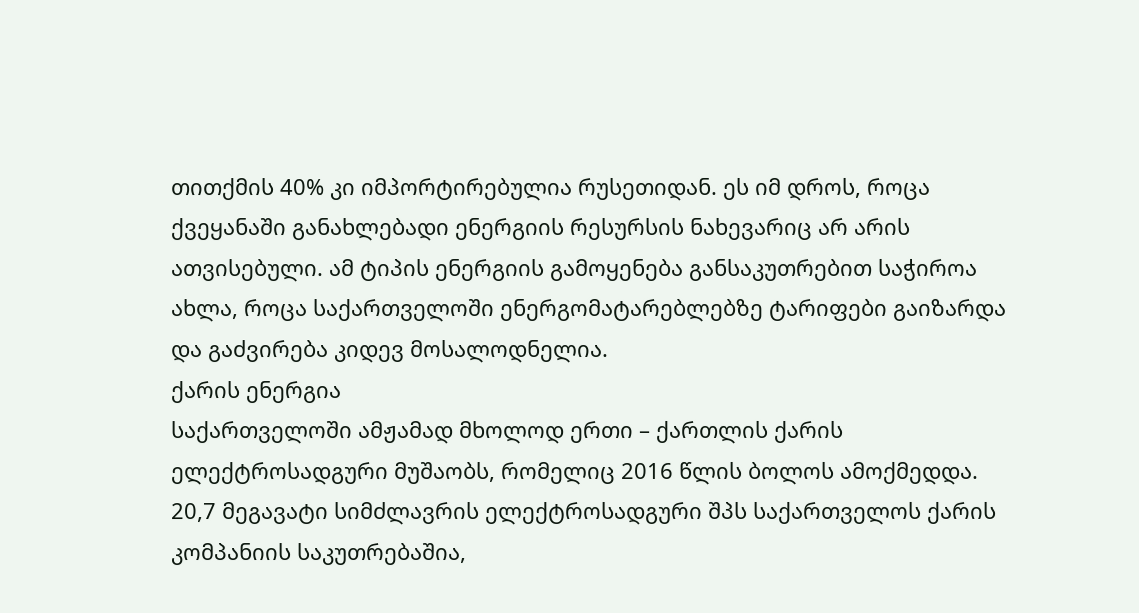თითქმის 40% კი იმპორტირებულია რუსეთიდან. ეს იმ დროს, როცა ქვეყანაში განახლებადი ენერგიის რესურსის ნახევარიც არ არის ათვისებული. ამ ტიპის ენერგიის გამოყენება განსაკუთრებით საჭიროა ახლა, როცა საქართველოში ენერგომატარებლებზე ტარიფები გაიზარდა და გაძვირება კიდევ მოსალოდნელია.
ქარის ენერგია
საქართველოში ამჟამად მხოლოდ ერთი – ქართლის ქარის ელექტროსადგური მუშაობს, რომელიც 2016 წლის ბოლოს ამოქმედდა. 20,7 მეგავატი სიმძლავრის ელექტროსადგური შპს საქართველოს ქარის კომპანიის საკუთრებაშია,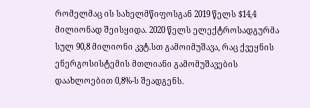რომელმაც ის სახელმწიფოსგან 2019 წელს $14,4 მილიონად შეისყიდა. 2020 წელს ელექტროსადგურმა სულ 90,8 მილიონი კვტ.სთ გამოიმუშავა, რაც ქვეყნის ენერგოსისტემის მთლიანი გამომუშავების დაახლოებით 0,8%-ს შეადგენს.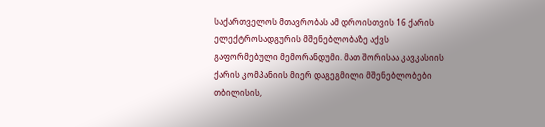საქართველოს მთავრობას ამ დროისთვის 16 ქარის ელექტროსადგურის მშენებლობაზე აქვს გაფორმებული მემორანდუმი. მათ შორისაა კავკასიის ქარის კომპანიის მიერ დაგეგმილი მშენებლობები თბილისის,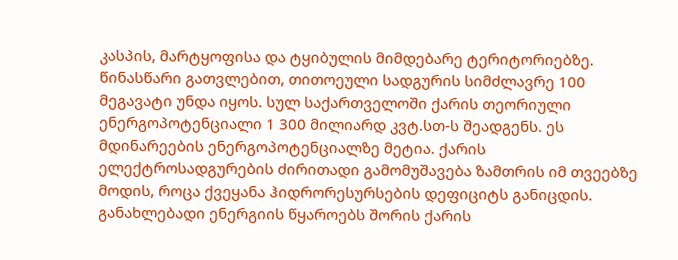კასპის, მარტყოფისა და ტყიბულის მიმდებარე ტერიტორიებზე. წინასწარი გათვლებით, თითოეული სადგურის სიმძლავრე 100 მეგავატი უნდა იყოს. სულ საქართველოში ქარის თეორიული ენერგოპოტენციალი 1 300 მილიარდ კვტ.სთ-ს შეადგენს. ეს მდინარეების ენერგოპოტენციალზე მეტია. ქარის ელექტროსადგურების ძირითადი გამომუშავება ზამთრის იმ თვეებზე მოდის, როცა ქვეყანა ჰიდრორესურსების დეფიციტს განიცდის.
განახლებადი ენერგიის წყაროებს შორის ქარის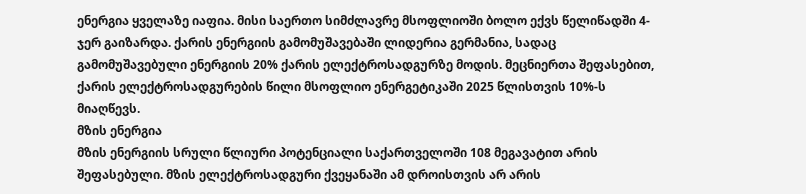ენერგია ყველაზე იაფია. მისი საერთო სიმძლავრე მსოფლიოში ბოლო ექვს წელიწადში 4-ჯერ გაიზარდა. ქარის ენერგიის გამომუშავებაში ლიდერია გერმანია, სადაც გამომუშავებული ენერგიის 20% ქარის ელექტროსადგურზე მოდის. მეცნიერთა შეფასებით, ქარის ელექტროსადგურების წილი მსოფლიო ენერგეტიკაში 2025 წლისთვის 10%-ს მიაღწევს.
მზის ენერგია
მზის ენერგიის სრული წლიური პოტენციალი საქართველოში 108 მეგავატით არის შეფასებული. მზის ელექტროსადგური ქვეყანაში ამ დროისთვის არ არის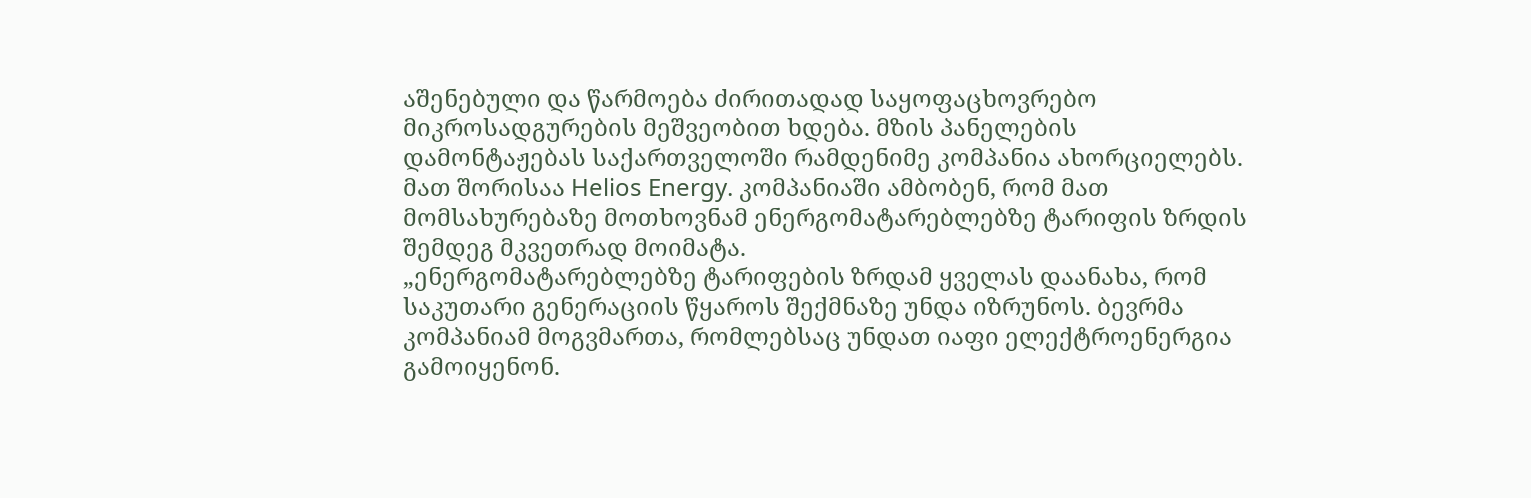აშენებული და წარმოება ძირითადად საყოფაცხოვრებო მიკროსადგურების მეშვეობით ხდება. მზის პანელების დამონტაჟებას საქართველოში რამდენიმე კომპანია ახორციელებს. მათ შორისაა Helios Energy. კომპანიაში ამბობენ, რომ მათ მომსახურებაზე მოთხოვნამ ენერგომატარებლებზე ტარიფის ზრდის შემდეგ მკვეთრად მოიმატა.
„ენერგომატარებლებზე ტარიფების ზრდამ ყველას დაანახა, რომ საკუთარი გენერაციის წყაროს შექმნაზე უნდა იზრუნოს. ბევრმა კომპანიამ მოგვმართა, რომლებსაც უნდათ იაფი ელექტროენერგია გამოიყენონ.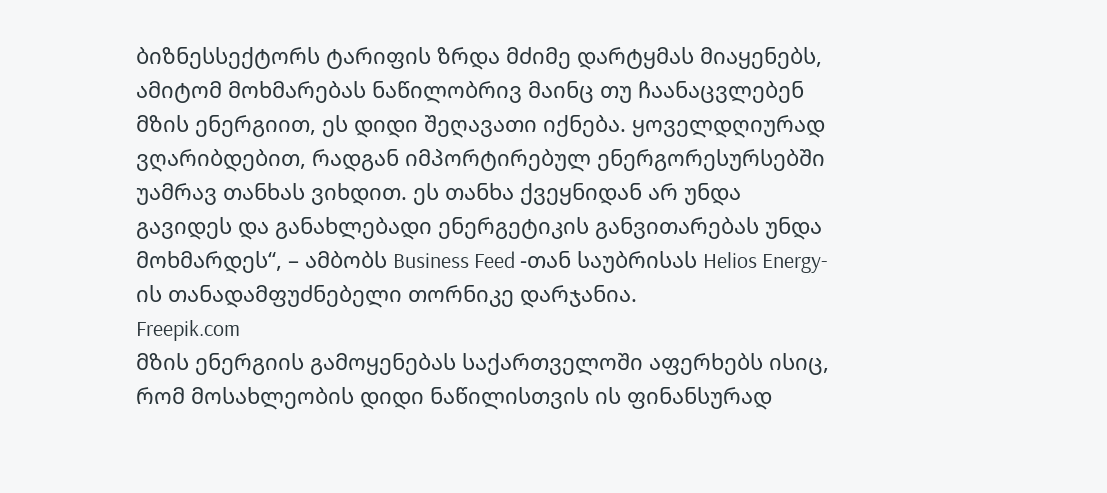ბიზნესსექტორს ტარიფის ზრდა მძიმე დარტყმას მიაყენებს, ამიტომ მოხმარებას ნაწილობრივ მაინც თუ ჩაანაცვლებენ მზის ენერგიით, ეს დიდი შეღავათი იქნება. ყოველდღიურად ვღარიბდებით, რადგან იმპორტირებულ ენერგორესურსებში უამრავ თანხას ვიხდით. ეს თანხა ქვეყნიდან არ უნდა გავიდეს და განახლებადი ენერგეტიკის განვითარებას უნდა მოხმარდეს“, – ამბობს Business Feed -თან საუბრისას Helios Energy-ის თანადამფუძნებელი თორნიკე დარჯანია.
Freepik.com
მზის ენერგიის გამოყენებას საქართველოში აფერხებს ისიც, რომ მოსახლეობის დიდი ნაწილისთვის ის ფინანსურად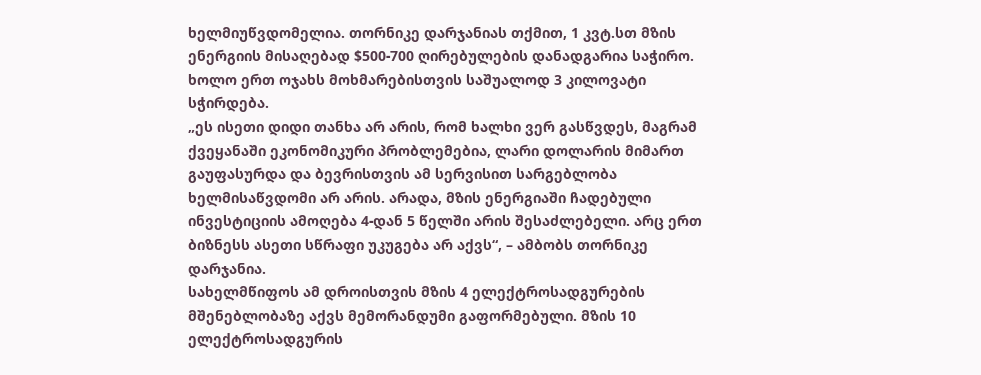ხელმიუწვდომელია. თორნიკე დარჯანიას თქმით, 1 კვტ.სთ მზის ენერგიის მისაღებად $500-700 ღირებულების დანადგარია საჭირო. ხოლო ერთ ოჯახს მოხმარებისთვის საშუალოდ 3 კილოვატი სჭირდება.
„ეს ისეთი დიდი თანხა არ არის, რომ ხალხი ვერ გასწვდეს, მაგრამ ქვეყანაში ეკონომიკური პრობლემებია, ლარი დოლარის მიმართ გაუფასურდა და ბევრისთვის ამ სერვისით სარგებლობა ხელმისაწვდომი არ არის. არადა, მზის ენერგიაში ჩადებული ინვესტიციის ამოღება 4-დან 5 წელში არის შესაძლებელი. არც ერთ ბიზნესს ასეთი სწრაფი უკუგება არ აქვს“, – ამბობს თორნიკე დარჯანია.
სახელმწიფოს ამ დროისთვის მზის 4 ელექტროსადგურების მშენებლობაზე აქვს მემორანდუმი გაფორმებული. მზის 10 ელექტროსადგურის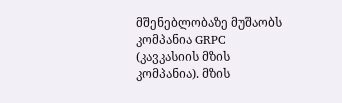მშენებლობაზე მუშაობს კომპანია GRPC (კავკასიის მზის კომპანია). მზის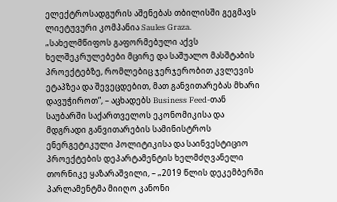ელექტროსადგურის აშენებას თბილისში გეგმავს ლიეტუვური კომპანია Saules Graza.
„სახელმწიფოს გაფორმებული აქვს ხელშეკრულებები მცირე და საშუალო მასშტაბის პროექტებზე, რომლებიც ჯერჯერობით კვლევის ეტაპზეა და შევეცდებით, მათ განვითარებას მხარი დავუჭიროთ“, – აცხადებს Business Feed-თან საუბარში საქართველოს ეკონომიკისა და მდგრადი განვითარების სამინისტროს ენერგეტიკული პოლიტიკისა და საინვესტიციო პროექტების დეპარტამენტის ხელმძღვანელი თორნიკე ყაზარაშვილი, – „2019 წლის დეკემბერში პარლამენტმა მიიღო კანონი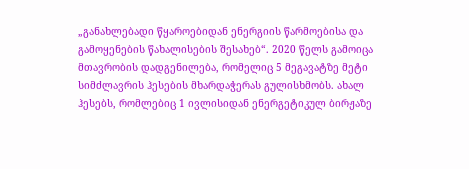„განახლებადი წყაროებიდან ენერგიის წარმოებისა და გამოყენების წახალისების შესახებ“. 2020 წელს გამოიცა მთავრობის დადგენილება, რომელიც 5 მეგავატზე მეტი სიმძლავრის ჰესების მხარდაჭერას გულისხმობს. ახალ ჰესებს, რომლებიც 1 ივლისიდან ენერგეტიკულ ბირჟაზე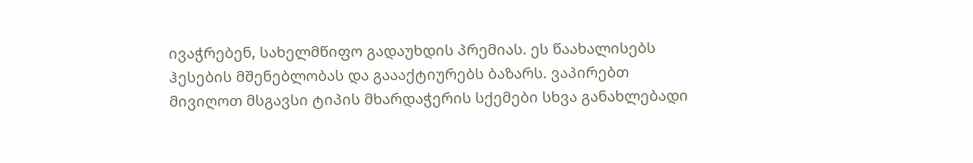ივაჭრებენ, სახელმწიფო გადაუხდის პრემიას. ეს წაახალისებს ჰესების მშენებლობას და გაააქტიურებს ბაზარს. ვაპირებთ მივიღოთ მსგავსი ტიპის მხარდაჭერის სქემები სხვა განახლებადი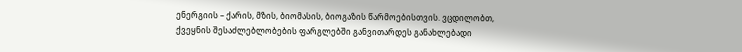ენერგიის – ქარის, მზის, ბიომასის, ბიოგაზის წარმოებისთვის. ვცდილობთ, ქვეყნის შესაძლებლობების ფარგლებში განვითარდეს განახლებადი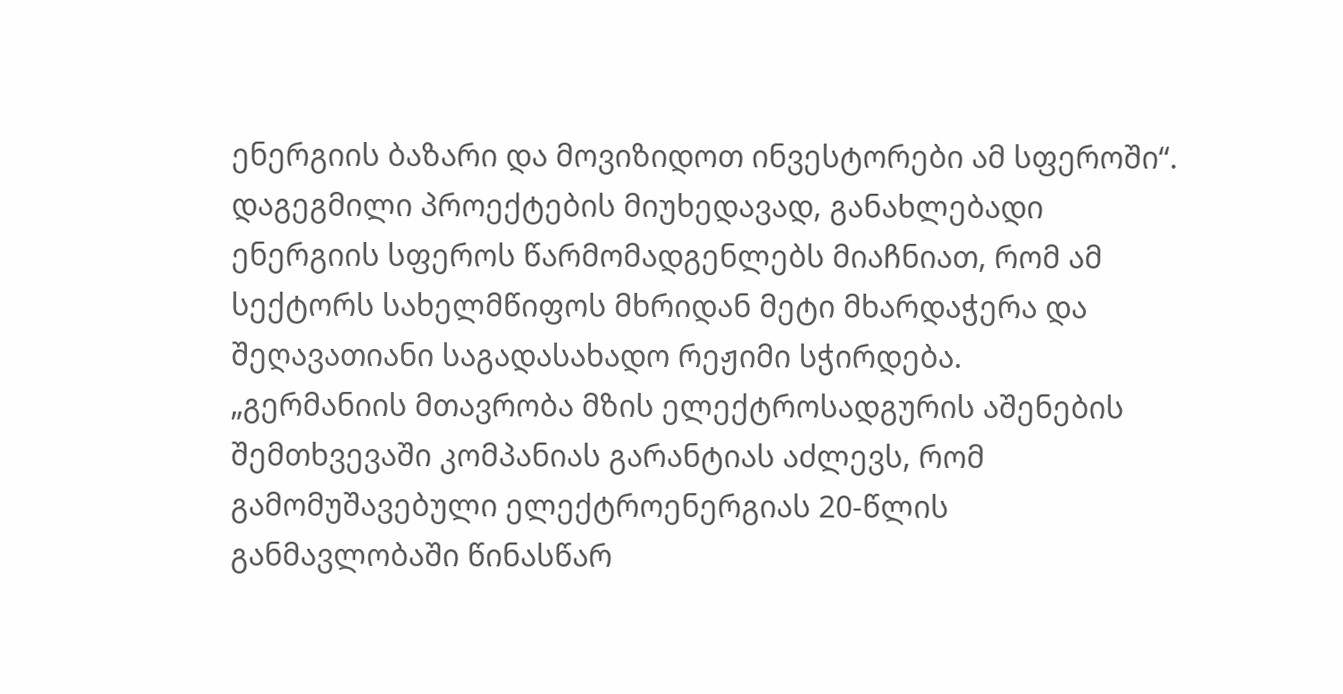ენერგიის ბაზარი და მოვიზიდოთ ინვესტორები ამ სფეროში“.
დაგეგმილი პროექტების მიუხედავად, განახლებადი ენერგიის სფეროს წარმომადგენლებს მიაჩნიათ, რომ ამ სექტორს სახელმწიფოს მხრიდან მეტი მხარდაჭერა და შეღავათიანი საგადასახადო რეჟიმი სჭირდება.
„გერმანიის მთავრობა მზის ელექტროსადგურის აშენების შემთხვევაში კომპანიას გარანტიას აძლევს, რომ გამომუშავებული ელექტროენერგიას 20-წლის განმავლობაში წინასწარ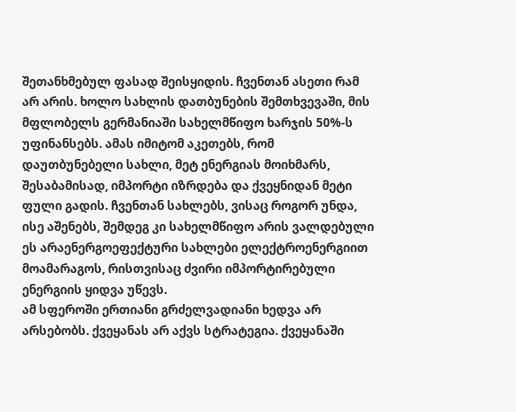შეთანხმებულ ფასად შეისყიდის. ჩვენთან ასეთი რამ არ არის. ხოლო სახლის დათბუნების შემთხვევაში, მის მფლობელს გერმანიაში სახელმწიფო ხარჯის 50%-ს უფინანსებს. ამას იმიტომ აკეთებს, რომ დაუთბუნებელი სახლი, მეტ ენერგიას მოიხმარს, შესაბამისად, იმპორტი იზრდება და ქვეყნიდან მეტი ფული გადის. ჩვენთან სახლებს, ვისაც როგორ უნდა, ისე აშენებს, შემდეგ კი სახელმწიფო არის ვალდებული ეს არაენერგოეფექტური სახლები ელექტროენერგიით მოამარაგოს, რისთვისაც ძვირი იმპორტირებული ენერგიის ყიდვა უწევს.
ამ სფეროში ერთიანი გრძელვადიანი ხედვა არ არსებობს. ქვეყანას არ აქვს სტრატეგია. ქვეყანაში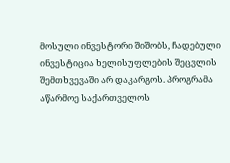მოსული ინვესტორი შიშობს, ჩადებული ინვესტიცია ხელისუფლების შეცვლის შემთხვევაში არ დაკარგოს. პროგრამა აწარმოე საქართველოს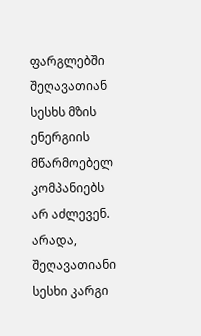ფარგლებში შეღავათიან სესხს მზის ენერგიის მწარმოებელ კომპანიებს არ აძლევენ. არადა, შეღავათიანი სესხი კარგი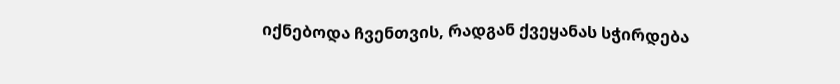იქნებოდა ჩვენთვის, რადგან ქვეყანას სჭირდება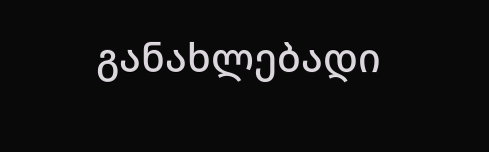განახლებადი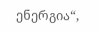ენერგია“,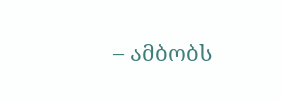– ამბობს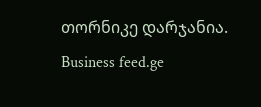თორნიკე დარჯანია.
Business feed.ge